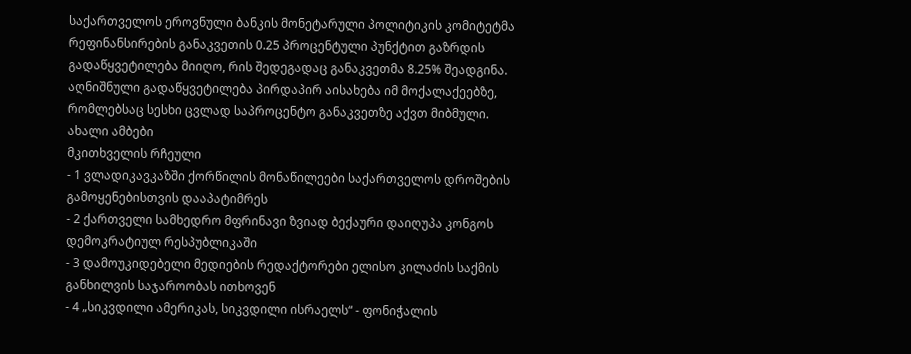საქართველოს ეროვნული ბანკის მონეტარული პოლიტიკის კომიტეტმა რეფინანსირების განაკვეთის 0.25 პროცენტული პუნქტით გაზრდის გადაწყვეტილება მიიღო, რის შედეგადაც განაკვეთმა 8.25% შეადგინა. აღნიშნული გადაწყვეტილება პირდაპირ აისახება იმ მოქალაქეებზე, რომლებსაც სესხი ცვლად საპროცენტო განაკვეთზე აქვთ მიბმული.
ახალი ამბები
მკითხველის რჩეული
- 1 ვლადიკავკაზში ქორწილის მონაწილეები საქართველოს დროშების გამოყენებისთვის დააპატიმრეს
- 2 ქართველი სამხედრო მფრინავი ზვიად ბექაური დაიღუპა კონგოს დემოკრატიულ რესპუბლიკაში
- 3 დამოუკიდებელი მედიების რედაქტორები ელისო კილაძის საქმის განხილვის საჯაროობას ითხოვენ
- 4 „სიკვდილი ამერიკას, სიკვდილი ისრაელს“ - ფონიჭალის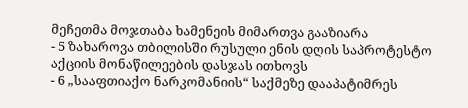მეჩეთმა მოჯთაბა ხამენეის მიმართვა გააზიარა
- 5 ზახაროვა თბილისში რუსული ენის დღის საპროტესტო აქციის მონაწილეების დასჯას ითხოვს
- 6 „სააფთიაქო ნარკომანიის“ საქმეზე დააპატიმრეს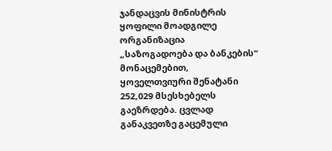ჯანდაცვის მინისტრის ყოფილი მოადგილე
ორგანიზაცია „საზოგადოება და ბანკების“ მონაცემებით, ყოველთვიური შენატანი 252,029 მსესხებელს გაეზრდება. ცვლად განაკვეთზე გაცემული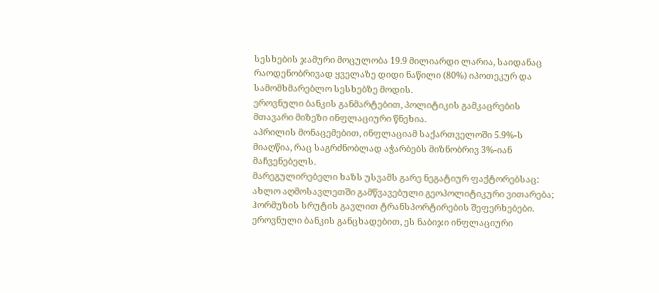სესხების ჯამური მოცულობა 19.9 მილიარდი ლარია, საიდანაც რაოდენობრივად ყველაზე დიდი ნაწილი (80%) იპოთეკურ და სამომხმარებლო სესხებზე მოდის.
ეროვნული ბანკის განმარტებით, პოლიტიკის გამკაცრების მთავარი მიზეზი ინფლაციური წნეხია.
აპრილის მონაცემებით, ინფლაციამ საქართველოში 5.9%-ს მიაღწია, რაც საგრძნობლად აჭარბებს მიზნობრივ 3%-იან მაჩვენებელს.
მარეგულირებელი ხაზს უსვამს გარე ნეგატიურ ფაქტორებსაც: ახლო აღმოსავლეთში გამწვავებული გეოპოლიტიკური ვითარება; ჰორმუზის სრუტის გავლით ტრანსპორტირების შეფერხებები.
ეროვნული ბანკის განცხადებით, ეს ნაბიჯი ინფლაციური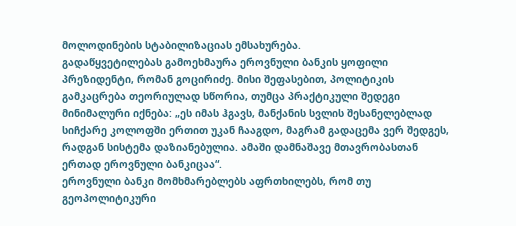მოლოდინების სტაბილიზაციას ემსახურება.
გადაწყვეტილებას გამოეხმაურა ეროვნული ბანკის ყოფილი პრეზიდენტი, რომან გოცირიძე. მისი შეფასებით, პოლიტიკის გამკაცრება თეორიულად სწორია, თუმცა პრაქტიკული შედეგი მინიმალური იქნება: „ეს იმას ჰგავს, მანქანის სვლის შესანელებლად სიჩქარე კოლოფში ერთით უკან ჩააგდო, მაგრამ გადაცემა ვერ შედგეს, რადგან სისტემა დაზიანებულია. ამაში დამნაშავე მთავრობასთან ერთად ეროვნული ბანკიცაა“.
ეროვნული ბანკი მომხმარებლებს აფრთხილებს, რომ თუ გეოპოლიტიკური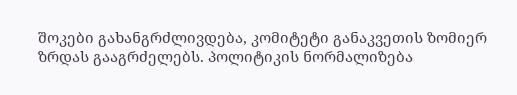შოკები გახანგრძლივდება, კომიტეტი განაკვეთის ზომიერ ზრდას გააგრძელებს. პოლიტიკის ნორმალიზება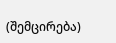(შემცირება)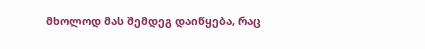მხოლოდ მას შემდეგ დაიწყება, რაც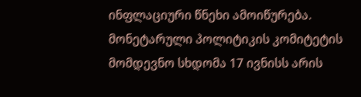ინფლაციური წნეხი ამოიწურება.
მონეტარული პოლიტიკის კომიტეტის მომდევნო სხდომა 17 ივნისს არის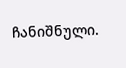ჩანიშნული.